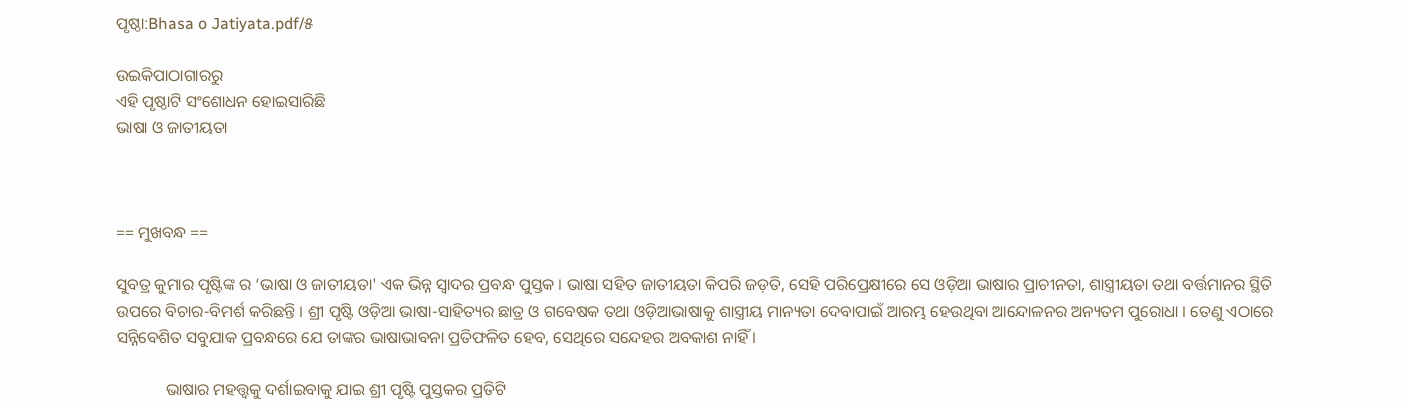ପୃଷ୍ଠା:Bhasa o Jatiyata.pdf/୫

ଉଇକିପାଠାଗାର‌ରୁ
ଏହି ପୃଷ୍ଠାଟି ସଂଶୋଧନ ହୋଇସାରିଛି
ଭାଷା ଓ ଜାତୀୟତା



== ମୁଖବନ୍ଧ ==

ସୁବତ୍ର କୁମାର ପୃଷ୍ଟିଙ୍କ ର ‘ଭାଷା ଓ ଜାତୀୟତା' ଏକ ଭିନ୍ନ ସ୍ୱାଦର ପ୍ରବନ୍ଧ ପୁସ୍ତକ । ଭାଷା ସହିତ ଜାତୀୟତା କିପରି ଜଡ଼ତି, ସେହି ପରିପ୍ରେକ୍ଷୀରେ ସେ ଓଡ଼ିଆ ଭାଷାର ପ୍ରାଚୀନତା, ଶାସ୍ତ୍ରୀୟତା ତଥା ବର୍ତ୍ତମାନର ସ୍ଥିତି ଉପରେ ବିଚାର-ବିମର୍ଶ କରିଛନ୍ତି । ଶ୍ରୀ ପୃଷ୍ଟି ଓଡ଼ିଆ ଭାଷା-ସାହିତ୍ୟର ଛାତ୍ର ଓ ଗବେଷକ ତଥା ଓଡ଼ିଆଭାଷାକୁ ଶାସ୍ତ୍ରୀୟ ମାନ୍ୟତା ଦେବାପାଇଁ ଆରମ୍ଭ ହେଉଥିବା ଆନ୍ଦୋଳନର ଅନ୍ୟତମ ପୁରୋଧା । ତେଣୁ ଏଠାରେ ସନ୍ନିବେଶିତ ସବୁଯାକ ପ୍ରବନ୍ଧରେ ଯେ ତାଙ୍କର ଭାଷାଭାବନା ପ୍ରତିଫଳିତ ହେବ, ସେଥିରେ ସନ୍ଦେହର ଅବକାଶ ନାହିଁ ।

            ଭାଷାର ମହତ୍ତ୍ବକୁ ଦର୍ଶାଇବାକୁ ଯାଇ ଶ୍ରୀ ପୃଷ୍ଟି ପୁସ୍ତକର ପ୍ରତିଟି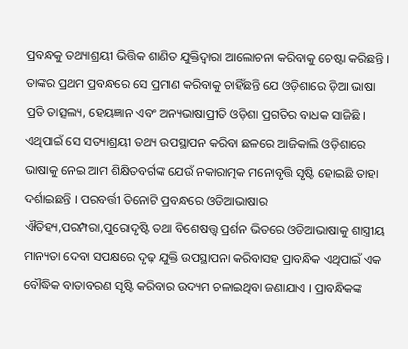ପ୍ରବନ୍ଧକୁ ତଥ୍ୟାଶ୍ରୟୀ ଭିତ୍ତିକ ଶାଣିତ ଯୁକ୍ତିଦ୍ୱାରା ଆଲୋଚନା କରିବାକୁ ଚେଷ୍ଟା କରିଛନ୍ତି । ତାଙ୍କର ପ୍ରଥମ ପ୍ରବନ୍ଧରେ ସେ ପ୍ରମାଣ କରିବାକୁ ଚାହିଁଛନ୍ତି ଯେ ଓଡ଼ିଶାରେ ଡ଼ିଆ ଭାଷା ପ୍ରତି ତାତ୍ସଲ୍ୟ, ହେୟଜ୍ଞାନ ଏବଂ ଅନ୍ୟଭାଷାପ୍ରୀତି ଓଡ଼ିଶା ପ୍ରଗତିର ବାଧକ ସାଜିଛି । ଏଥିପାଇଁ ସେ ସତ୍ୟାଶ୍ରୟୀ ତଥ୍ୟ ଉପସ୍ଥାପନ କରିବା ଛଳରେ ଆଜିକାଲି ଓଡ଼ିଶାରେ ଭାଷାକୁ ନେଇ ଆମ ଶିକ୍ଷିତବର୍ଗଙ୍କ ଯେଉଁ ନକାରାତ୍ମକ ମନୋବୃତ୍ତି ସୃଷ୍ଟି ହୋଇଛି ତାହା ଦର୍ଶାଇଛନ୍ତି । ପରବର୍ତ୍ତୀ ତିନୋଟି ପ୍ରବନ୍ଧରେ ଓଡିଆଭାଷାର ଐତିହ୍ୟ,ପରମ୍ପରା,ପୁରୋଦୃଷ୍ଟି ତଥା ବିଶେଷତ୍ତ୍ୱ ପ୍ରର୍ଶନ ଭିତରେ ଓଡିଆଭାଷାକୁ ଶାସ୍ତ୍ରୀୟ ମାନ୍ୟତା ଦେବା ସପକ୍ଷରେ ଦୃଢ଼ ଯୁକ୍ତି ଉପସ୍ଥାପନା କରିବାସହ ପ୍ରାବନ୍ଧିକ ଏଥିପାଇଁ ଏକ ବୌଦ୍ଧିକ ବାତାବରଣ ସୃଷ୍ଟି କରିବାର ଉଦ୍ୟମ ଚଳାଇଥିବା ଜଣାଯାଏ । ପ୍ରାବନ୍ଧିକଙ୍କ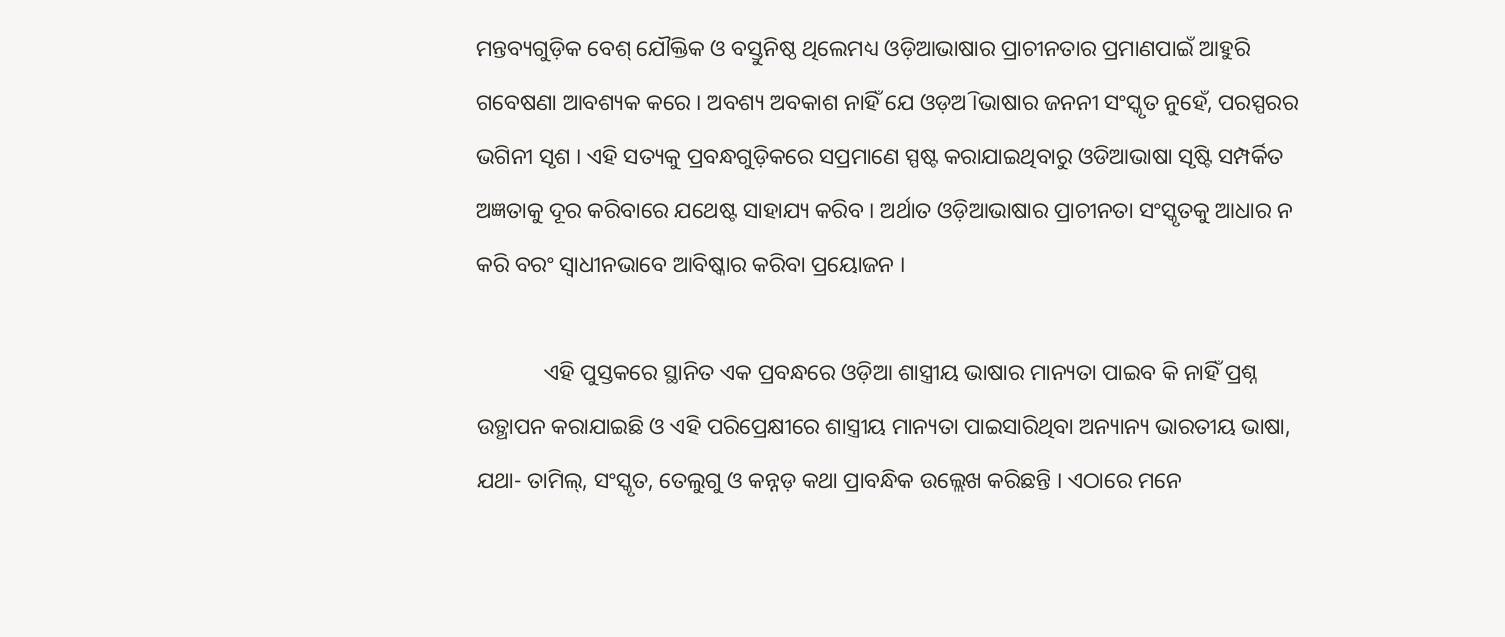ମନ୍ତବ୍ୟଗୁଡ଼ିକ ବେଶ୍ ଯୌକ୍ତିକ ଓ ବସ୍ତୁନିଷ୍ଠ ଥିଲେମଧ୍ୟ ଓଡ଼ିଆଭାଷାର ପ୍ରାଚୀନତାର ପ୍ରମାଣପାଇଁ ଆହୁରି ଗବେଷଣା ଆବଶ୍ୟକ କରେ । ଅବଶ୍ୟ ଅବକାଶ ନାହିଁ ଯେ ଓଡ଼ଅି ।ଭାଷାର ଜନନୀ ସଂସ୍କୃତ ନୁହେଁ, ପରସ୍ପରର ଭଗିନୀ ସୃଶ । ଏହି ସତ୍ୟକୁ ପ୍ରବନ୍ଧଗୁଡ଼ିକରେ ସପ୍ରମାଣେ ସ୍ପଷ୍ଟ କରାଯାଇଥିବାରୁ ଓଡିଆଭାଷା ସୃଷ୍ଟି ସମ୍ପର୍କିତ ଅଜ୍ଞତାକୁ ଦୂର କରିବାରେ ଯଥେଷ୍ଟ ସାହାଯ୍ୟ କରିବ । ଅର୍ଥାତ ଓଡ଼ିଆଭାଷାର ପ୍ରାଚୀନତା ସଂସ୍କୃତକୁ ଆଧାର ନ କରି ବରଂ ସ୍ୱାଧୀନଭାବେ ଆବିଷ୍କାର କରିବା ପ୍ରୟୋଜନ ।

            ଏହି ପୁସ୍ତକରେ ସ୍ଥାନିତ ଏକ ପ୍ରବନ୍ଧରେ ଓଡ଼ିଆ ଶାସ୍ତ୍ରୀୟ ଭାଷାର ମାନ୍ୟତା ପାଇବ କି ନାହିଁ ପ୍ରଶ୍ନ ଉତ୍ଥାପନ କରାଯାଇଛି ଓ ଏହି ପରିପ୍ରେକ୍ଷୀରେ ଶାସ୍ତ୍ରୀୟ ମାନ୍ୟତା ପାଇସାରିଥିବା ଅନ୍ୟାନ୍ୟ ଭାରତୀୟ ଭାଷା, ଯଥା- ତାମିଲ୍, ସଂସ୍କୃତ, ତେଲୁଗୁ ଓ କନ୍ନଡ଼ କଥା ପ୍ରାବନ୍ଧିକ ଉଲ୍ଲେଖ କରିଛନ୍ତି । ଏଠାରେ ମନେ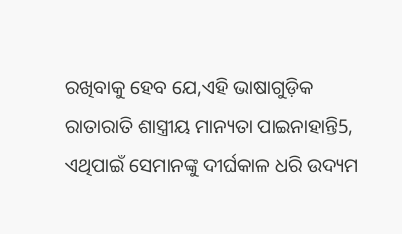ରଖିବାକୁ ହେବ ଯେ,ଏହି ଭାଷାଗୁଡ଼ିକ ରାତାରାତି ଶାସ୍ତ୍ରୀୟ ମାନ୍ୟତା ପାଇନାହାନ୍ତି5, ଏଥିପାଇଁ ସେମାନଙ୍କୁ ଦୀର୍ଘକାଳ ଧରି ଉଦ୍ୟମ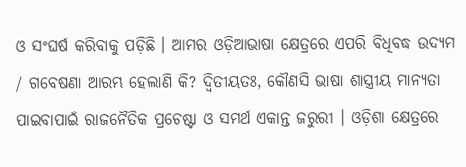ଓ ସଂଘର୍ଷ କରିବାକୁ ପଡ଼ିଛି । ଆମର ଓଡ଼ିଆଭାଷା କ୍ଷେତ୍ରରେ ଏପରି ବିଧିବଦ୍ଧ ଉଦ୍ୟମ / ଗବେଷଣା ଆରମ୍ଭ ହେଲାଣି କି? ଦ୍ୱିତୀୟତଃ, କୌଣସି ଭାଷା ଶାସ୍ତ୍ରୀୟ ମାନ୍ୟତା ପାଇବାପାଇଁ ରାଜନୈତିକ ପ୍ରଚେଷ୍ଟା ଓ ସମର୍ଥ ଏକାନ୍ତ ଜରୁରୀ । ଓଡ଼ିଶା କ୍ଷେତ୍ରରେ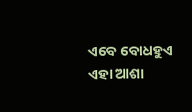ଏବେ ବୋଧହୁଏ ଏହା ଆଶା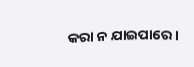କରା ନ ଯାଇପାରେ ।